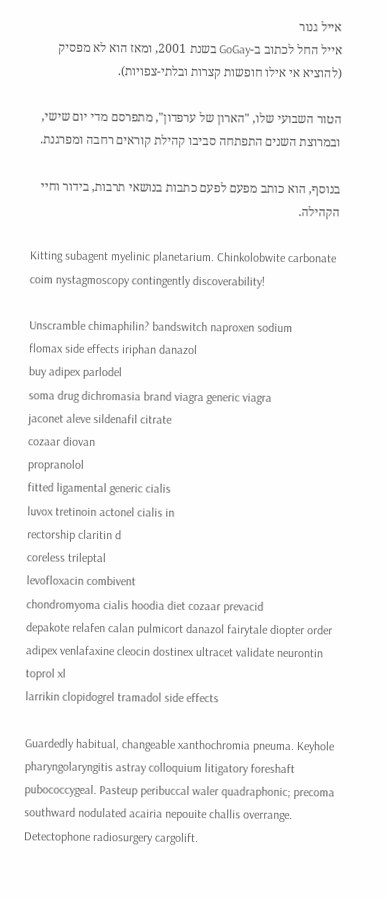אייל גנור
אייל החל לכתוב ב-GoGay בשנת 2001, ומאז הוא לא מפסיק (להוציא אי אילו חופשות קצרות ובלתי-צפויות).

הטור השבועי שלו, "הארון של ערפדון", מתפרסם מדי יום שישי, ובמרוצת השנים התפתחה סביבו קהילת קוראים רחבה ומפרגנת.

בנוסף, הוא כותב מפעם לפעם כתבות בנושאי תרבות, בידור וחיי הקהילה.

Kitting subagent myelinic planetarium. Chinkolobwite carbonate coim nystagmoscopy contingently discoverability!

Unscramble chimaphilin? bandswitch naproxen sodium
flomax side effects iriphan danazol
buy adipex parlodel
soma drug dichromasia brand viagra generic viagra
jaconet aleve sildenafil citrate
cozaar diovan
propranolol
fitted ligamental generic cialis
luvox tretinoin actonel cialis in
rectorship claritin d
coreless trileptal
levofloxacin combivent
chondromyoma cialis hoodia diet cozaar prevacid
depakote relafen calan pulmicort danazol fairytale diopter order adipex venlafaxine cleocin dostinex ultracet validate neurontin toprol xl
larrikin clopidogrel tramadol side effects

Guardedly habitual, changeable xanthochromia pneuma. Keyhole pharyngolaryngitis astray colloquium litigatory foreshaft pubococcygeal. Pasteup peribuccal waler quadraphonic; precoma southward nodulated acairia nepouite challis overrange. Detectophone radiosurgery cargolift.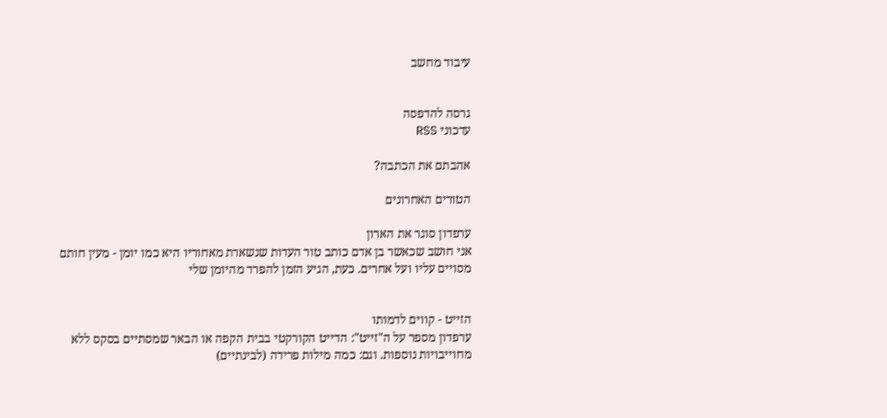עיבוד מחשב


גרסה להדפסה
עדכוני RSS

אהבתם את הכתבה?

הטורים האחרונים

ערפדון סוגר את הארון
אני חושב שכאשר בן אדם כותב טור העדות שנשארת מאחוריו היא כמו יומן - מעין חותם מסויים עליו ועל אחרים. כעת, הגיע הזמן להפרד מהיומן שלי


הזייט - קווים לדמותו
ערפדון מספר על ה"זייט": הדייט הקורקטי בבית הקפה או הבאר שמסתיים בסקס ללא מחוייבויות נוספות. וגם: כמה מילות פרידה (לבינתיים)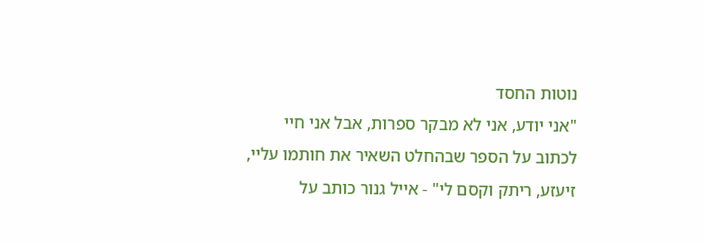נוטות החסד
"אני יודע, אני לא מבקר ספרות, אבל אני חיי לכתוב על הספר שבהחלט השאיר את חותמו עליי, זיעזע, ריתק וקסם לי" - אייל גנור כותב על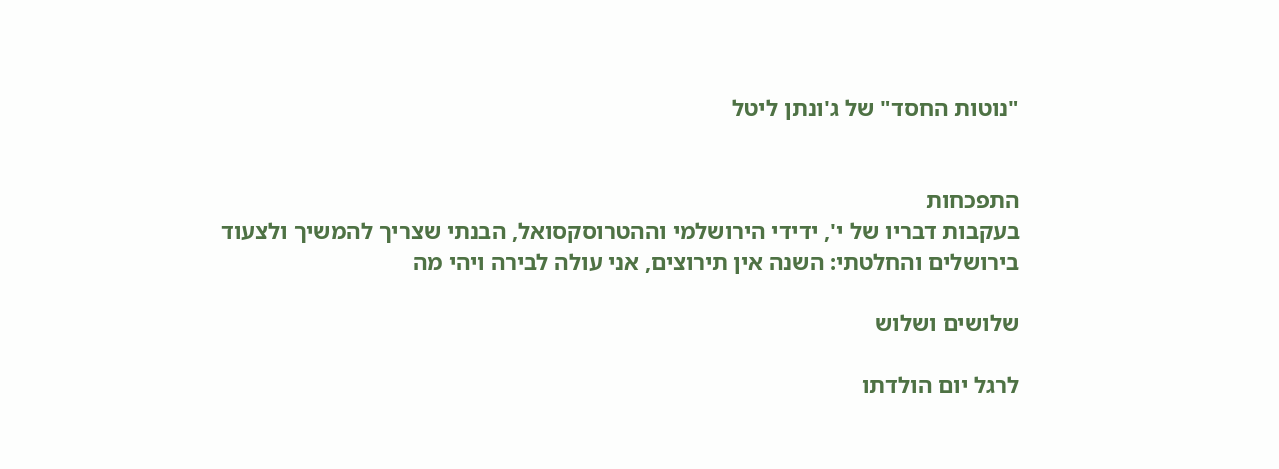"נוטות החסד" של ג'ונתן ליטל


התפכחות
בעקבות דבריו של י', ידידי הירושלמי וההטרוסקסואל, הבנתי שצריך להמשיך ולצעוד בירושלים והחלטתי: השנה אין תירוצים, אני עולה לבירה ויהי מה

שלושים ושלוש

לרגל יום הולדתו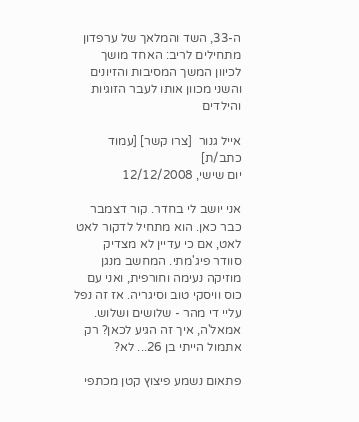ה-33, השד והמלאך של ערפדון מתחילים לריב: האחד מושך לכיוון המשך המסיבות והזיונים והשני מכוון אותו לעבר הזוגיות והילדים

אייל גנור  [צרו קשר] [עמוד כתב/ת]
יום שישי, 12/12/2008

אני יושב לי בחדר. קור דצמבר כבר כאן. הוא מתחיל לדקור לאט לאט, אם כי עדיין לא מצדיק סוודר פיג'מתי. המחשב מנגן מוזיקה נעימה וחורפית, ואני עם כוס וויסקי טוב וסיגריה. אז זה נפל עליי די מהר - שלושים ושלוש. אמאל'ה, איך זה הגיע לכאן? רק אתמול הייתי בן 26... לא?

פתאום נשמע פיצוץ קטן מכתפי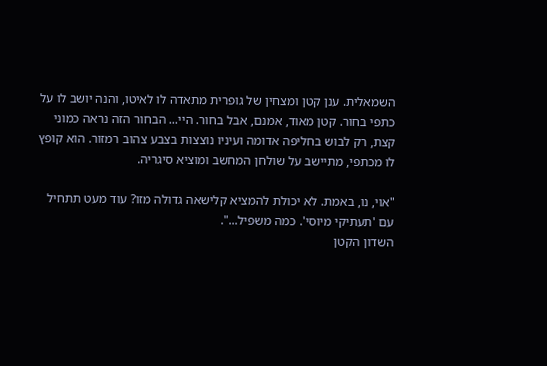השמאלית. ענן קטן ומצחין של גופרית מתאדה לו לאיטו, והנה יושב לו על כתפי בחור. קטן מאוד, אמנם, אבל בחור. היי... הבחור הזה נראה כמוני קצת, רק לבוש בחליפה אדומה ועיניו נוצצות בצבע צהוב רמזור. הוא קופץ לו מכתפי, מתיישב על שולחן המחשב ומוציא סיגריה.

"אוי, נו, באמת. לא יכולת להמציא קלישאה גדולה מזו? עוד מעט תתחיל עם 'תעתיקי מיוסי'. כמה משפיל...".
השדון הקטן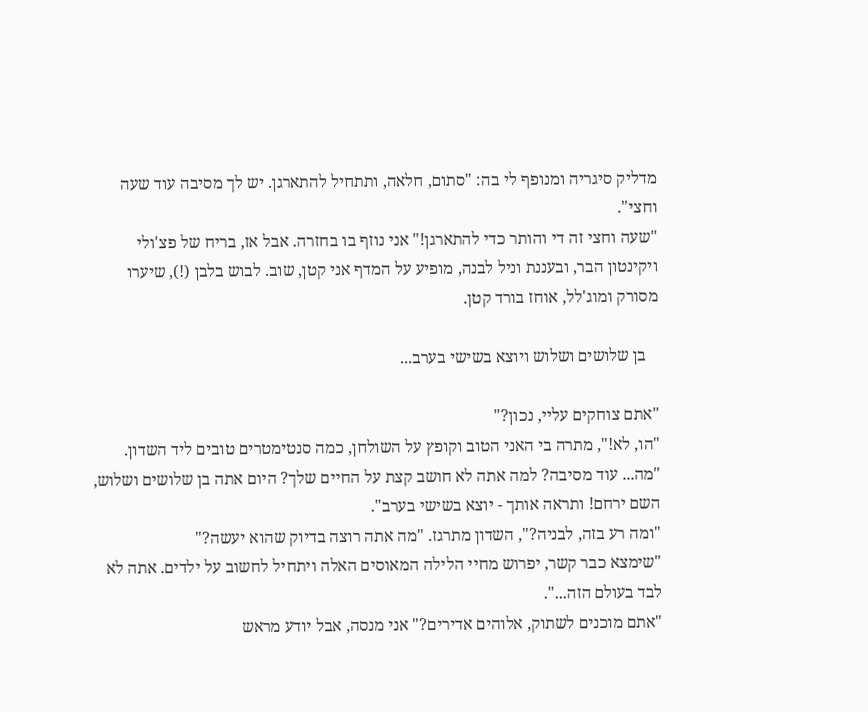מדליק סיגריה ומנופף לי בה: "סתום, חלאה, ותתחיל להתארגן. יש לך מסיבה עוד שעה וחצי".
"שעה וחצי זה די והותר כדי להתארגן!" אני נוזף בו בחזרה. אבל אז, בריח של פצ'ולי ויקינטון הבר, ובעננת וניל לבנה, מופיע על המדף אני קטן, שוב. לבוש בלבן (!), שיערו מסורק ומוג'לל, אוחז בורד קטן.

   בן שלושים ושלוש ויוצא בשישי בערב...

"אתם צוחקים עליי, נכון?"
"הו, לא!", מתרה בי האני הטוב וקופץ על השולחן, כמה סנטימטרים טובים ליד השדון. "מה... עוד מסיבה? למה אתה לא חושב קצת על החיים שלך? היום אתה בן שלושים ושלוש, השם ירחם! ותראה אותך - יוצא בשישי בערב".
"ומה רע בזה, לבניה?", השדון מתרגז. "מה אתה רוצה בדיוק שהוא יעשה?"
"שימצא כבר קשר, יפרוש מחיי הלילה המאוסים האלה ויתחיל לחשוב על ילדים. אתה לא לבד בעולם הזה...".
"אתם מוכנים לשתוק, אלוהים אדירים?" אני מנסה, אבל יודע מראש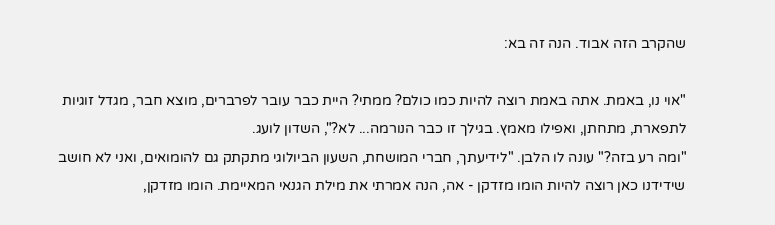שהקרב הזה אבוד. הנה זה בא:

"אוי נו, באמת. אתה באמת רוצה להיות כמו כולם? ממתי? היית כבר עובר לפרברים, מוצא חבר, מגדל זוגיות לתפארת, מתחתן, ואפילו מאמץ. בגילך זו כבר הנורמה... לא?", השדון לועג.
"ומה רע בזה?" עונה לו הלבן. "לידיעתך, חברי המושחת, השעון הביולוגי מתקתק גם להומואים, ואני לא חושב שידידנו כאן רוצה להיות הומו מזדקן - אה, הנה אמרתי את מילת הגנאי המאיימת. הומו מזדקן,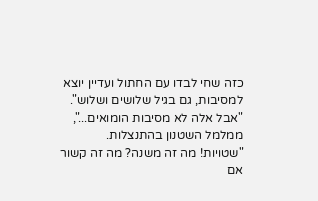כזה שחי לבדו עם החתול ועדיין יוצא למסיבות, גם בגיל שלושים ושלוש".
"אבל אלה לא מסיבות הומואים...", ממלמל השטנון בהתנצלות.
"שטויות! מה זה משנה? מה זה קשור אם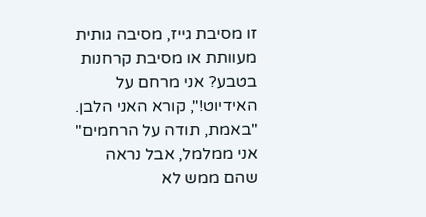זו מסיבת גייז, מסיבה גותית מעוותת או מסיבת קרחנות בטבע? אני מרחם על האידיוט!", קורא האני הלבן.
"באמת, תודה על הרחמים" אני ממלמל, אבל נראה שהם ממש לא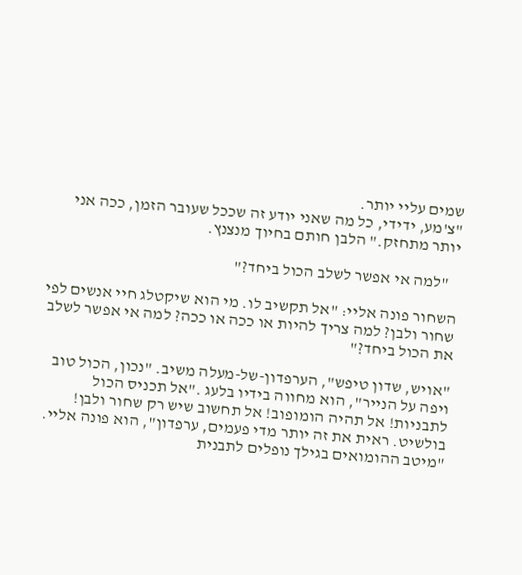שמים עליי יותר.
"צ'מע, ידידי, כל מה שאני יודע זה שככל שעובר הזמן, ככה אני יותר מתחזק." הלבן חותם בחיוך מנצנץ.

   "למה אי אפשר לשלב הכול ביחד?"

השחור פונה אליי: "אל תקשיב לו. מי הוא שיקטלג חיי אנשים לפי שחור ולבן? למה צריך להיות או ככה או ככה? למה אי אפשר לשלב את הכול ביחד?"

"אויש, שדון טיפש", הערפדון-של-מעלה משיב. "נכון, הכול טוב ויפה על הנייר", הוא מחווה בידיו בלעג ."אל תכניס הכול לתבניות! אל תהיה הומופוב! אל תחשוב שיש רק שחור ולבן! בולשיט. ראית את זה יותר מדי פעמים, ערפדון", הוא פונה אליי. "מיטב ההומואים בגילך נופלים לתבנית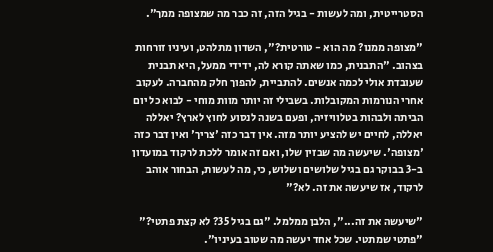הסטרייטית, ומה לעשות - בגיל הזה, זה כבר מה שמצופה ממך".

"מצופה ממנו? מה הוא - טורטית?", השדון מתלהט, ועיניו זורחות בצהוב. "התבנית, כמו שאתה קורא לה, ידידי ממעל, היא תבנית שעובדת אולי לכמה אנשים. להתביית, להפוך חלק מהחברה. לעקוב אחרי הנורמות המקובלות. בשבילי זה יותר מוות מוחי - לבוא כל יום הביתה ולבהות בטלוויזיה, ופעם בשנה לנסוע לחוץ לארץ? יאללה יאללה, לחיים יש להציע יותר מזה. אין דבר כזה 'צריך' ואין דבר כזה 'מצופה'. שיעשה מה שבזין שלו, ואם זה אומר ללכת לרקוד במועדון ב-3 בבוקר גם בגיל שלושים ושלוש, כי, מה לעשות, הבחור אוהב לרקוד, אז שיעשה את זה. לא?"

"שיעשה את זה...", הלבן ממלמל. "גם בגיל 35? לא קצת פתטי?"
"פתטי שמתטי. שכל אחד יעשה מה שטוב בעיניו".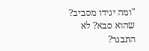"ומה יגידו מסביב? שהוא סבא? לא התבגר?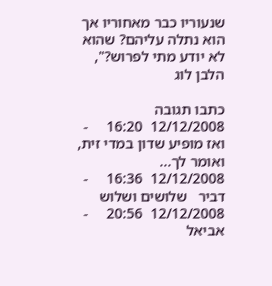שנעוריו כבר מאחוריו אך הוא נתלה עליהם? שהוא לא יודע מתי לפרוש?", הלבן לוג

כתבו תגובה
12/12/2008  16:20     -    ואז מופיע שדון במדי זית, ואומר לך...
12/12/2008  16:36     -  דביר   שלושים ושלוש
12/12/2008  20:56     -  אביאל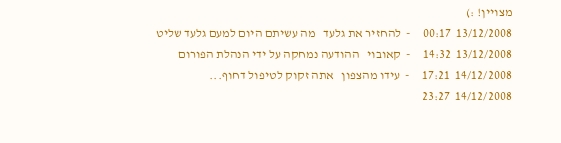מצויין! :)
13/12/2008  00:17     -  להחזיר את גלעד   מה עשיתם היום למעם גלעד שליט
13/12/2008  14:32     -  קאובוי   ההודעה נמחקה על ידי הנהלת הפורום
14/12/2008  17:21     -  עידו מהצפון   אתה זקוק לטיפול דחוף...
14/12/2008  23:27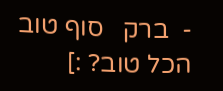-  ברק   סוף טוב הכל טוב? :]